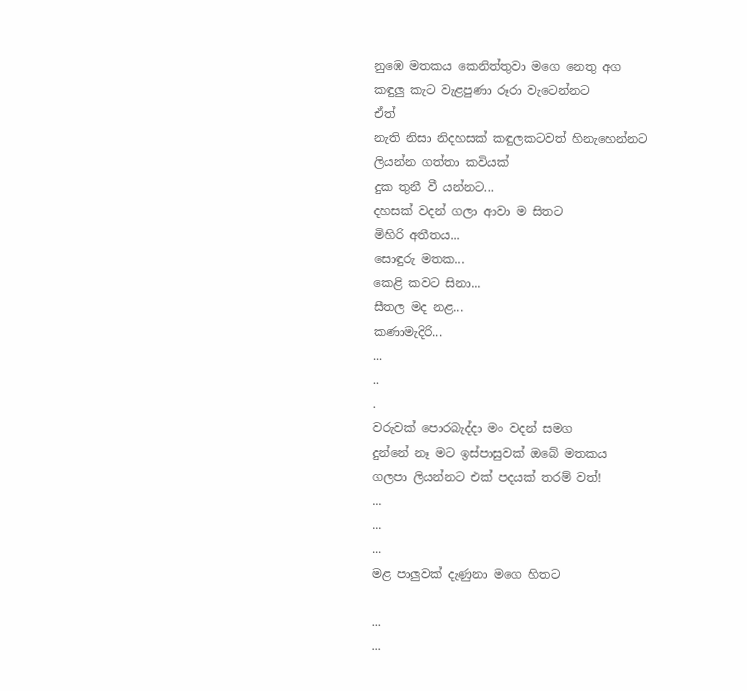නුඹෙ මතකය කෙනිත්තුවා මගෙ නෙතු අග
කඳුලු කැට වැළපුණා රූරා වැටෙන්නට
ඒත්
නැති නිසා නිදහසක් කඳුලකටවත් හිනැහෙන්නට
ලියන්න ගත්තා කවියක්
දුක තුනී වී යන්නට...
දහසක් වදන් ගලා ආවා ම සිතට
මිහිරි අතීතය...
සොඳුරු මතක...
කෙළි කවට සිනා...
සීතල මද නළ...
කණාමැදිරි...
...
..
.
වරුවක් පොරබැද්දා මං වදන් සමග
දුන්නේ නෑ මට ඉස්පාසුවක් ඔබේ මතකය
ගලපා ලියන්නට එක් පදයක් තරම් වත්!
...
...
...
මළ පාලුවක් දැණුනා මගෙ හිතට

...
...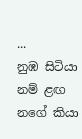...
නුඹ සිටියා නම් ළඟ
නගේ කියා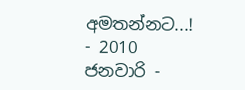අමතන්නට...!
- 2010 ජනවාරි -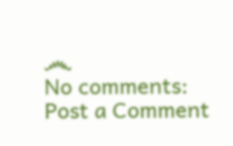෴
No comments:
Post a Comment